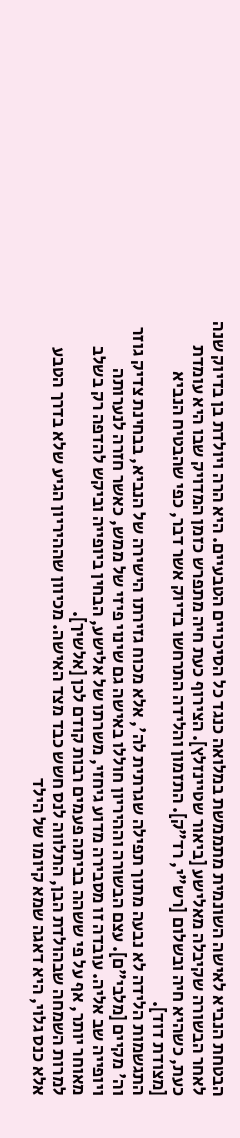הבטחת הנביא לאישה השונמית מתממשת במלואה כנגד כל הסיכויים הטבעיים. היא הרה ויולדת בן בדיוק שנה לאחר הבשורה שקיבלה מאלישע [ביאור שטיינזלץ]. הצירוף כעת חיה מתפרש כזמן המדויק שבו היא עומדת כעת, כשהיא חיה ובשלום [רש"י, רד"ק]. התזמון והלידה התרחשו בדיוק אשר דבר, כפי שהבטיח הנביא [מצודת דוד].
התגשמות הלידה לא נבעה מתוך תפילה שגרתית לה', אלא מכוח גזירתו הישירה של הנביא, בבחינת צדיק גוזר וה' מקיים [מלבי"ם]. עצם הבשורה וההיריון חוללו באישה גם שינוי פיזי של ממש, כאשר חזרה לנערותה ויופייה שב אליה. עובדה זו מסבירה מדוע גיחזי, משרתו של אלישע, הבחין ביופייה וביקש להדפה רק בשלב מאוחר יותר, אף על פי ששהה בביתה פעמים רבות קודם לכן [אלשיך].
למרות השמחה שבהולדת הבן, התלווה לנס חשש כבד מצד האישה. מכיוון שההיריון הגיע שלא בדרך הטבע אלא כנס גלוי, היא דאגה שמא קיומו של הילד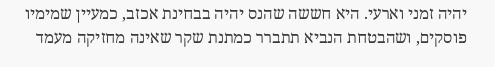יהיה זמני וארעי. היא חששה שהנס יהיה בבחינת אכזב, כמעיין שמימיו פוסקים, ושהבטחת הנביא תתברר כמתנת שקר שאינה מחזיקה מעמד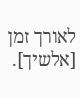לאורך זמן [אלשיך].